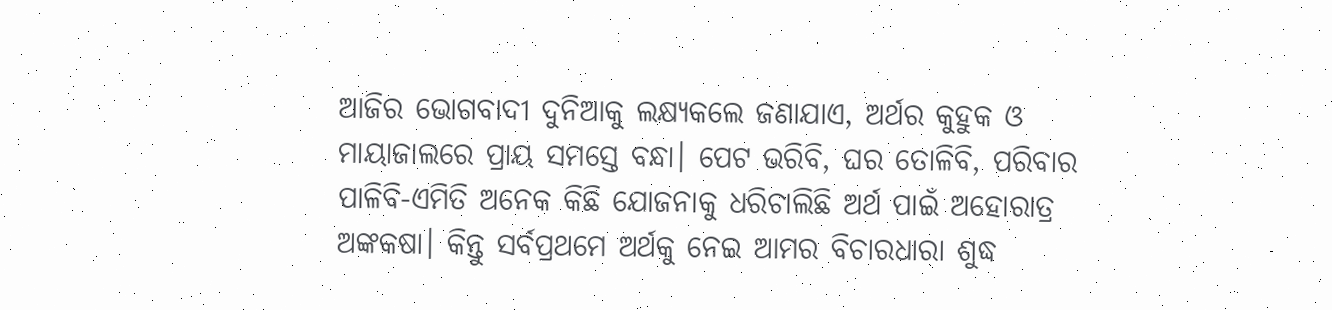ଆଜିର ଭୋଗବାଦୀ ଦୁନିଆକୁ ଲକ୍ଷ୍ୟକଲେ ଜଣାଯାଏ, ଅର୍ଥର କୁହୁକ ଓ ମାୟାଜାଲରେ ପ୍ରାୟ ସମସ୍ତେ ବନ୍ଧା। ପେଟ ଭରିବି, ଘର ତୋଳିବି, ପରିବାର ପାଳିବି-ଏମିତି ଅନେକ କିଛି ଯୋଜନାକୁ ଧରିଚାଲିଛି ଅର୍ଥ ପାଇଁ ଅହୋରାତ୍ର ଅଙ୍କକଷା। କିନ୍ତୁ ସର୍ବପ୍ରଥମେ ଅର୍ଥକୁ ନେଇ ଆମର ବିଚାରଧାରା ଶୁଦ୍ଧ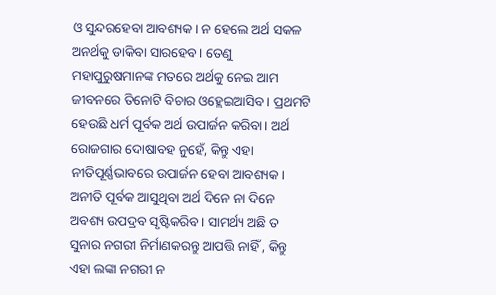ଓ ସୁନ୍ଦରହେବା ଆବଶ୍ୟକ। ନ ହେଲେ ଅର୍ଥ ସକଳ ଅନର୍ଥକୁ ଡାକିବା ସାରହେବ। ତେଣୁ ମହାପୁରୁଷମାନଙ୍କ ମତରେ ଅର୍ଥକୁ ନେଇ ଆମ ଜୀବନରେ ତିନୋଟି ବିଚାର ଓହ୍ଲେଇଆସିବ। ପ୍ରଥମଟି ହେଉଛି ଧର୍ମ ପୂର୍ବକ ଅର୍ଥ ଉପାର୍ଜନ କରିବା। ଅର୍ଥ ରୋଜଗାର ଦୋଷାବହ ନୁହେଁ, କିନ୍ତୁ ଏହା ନୀତିପୂର୍ଣ୍ଣଭାବରେ ଉପାର୍ଜନ ହେବା ଆବଶ୍ୟକ। ଅନୀତି ପୂର୍ବକ ଆସୁଥିବା ଅର୍ଥ ଦିନେ ନା ଦିନେ ଅବଶ୍ୟ ଉପଦ୍ରବ ସୃଷ୍ଟିକରିବ। ସାମର୍ଥ୍ୟ ଅଛି ତ ସୁନାର ନଗରୀ ନିର୍ମାଣକରନ୍ତୁ ଆପତ୍ତି ନାହିଁ , କିନ୍ତୁ ଏହା ଲଙ୍କା ନଗରୀ ନ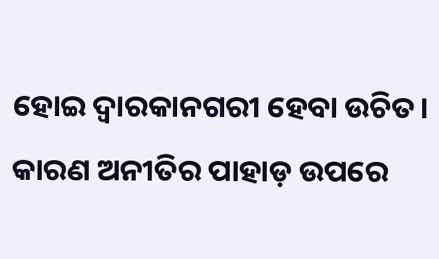ହୋଇ ଦ୍ୱାରକାନଗରୀ ହେବା ଉଚିତ। କାରଣ ଅନୀତିର ପାହାଡ଼ ଉପରେ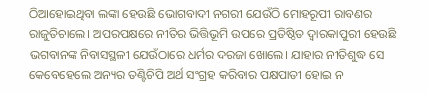ଠିଆହୋଇଥିବା ଲଙ୍କା ହେଉଛି ଭୋଗବାଦୀ ନଗରୀ ଯେଉଁଠି ମୋହରୂପୀ ରାବଣର ରାଜୁତିଚାଲେ। ଅପରପକ୍ଷରେ ନୀତିର ଭିତ୍ତିଭୂମି ଉପରେ ପ୍ରତିଷ୍ଠିତ ଦ୍ୱାରକାପୁରୀ ହେଉଛି ଭଗବାନଙ୍କ ନିବାସସ୍ଥଳୀ ଯେଉଁଠାରେ ଧର୍ମର ଦରଜା ଖୋଲେ। ଯାହାର ନୀତିଶୁଦ୍ଧ ସେ କେବେହେଲେ ଅନ୍ୟର ତଣ୍ଟିଚିପି ଅର୍ଥ ସଂଗ୍ରହ କରିବାର ପକ୍ଷପାତୀ ହୋଇ ନ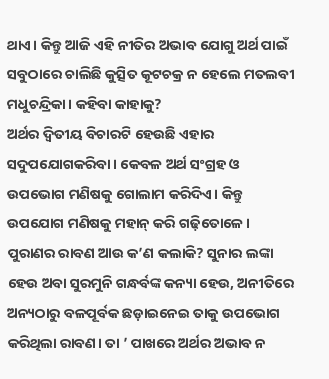ଥାଏ। କିନ୍ତୁ ଆଜି ଏହି ନୀତିର ଅଭାବ ଯୋଗୁ ଅର୍ଥ ପାଇଁ ସବୁଠାରେ ଚାଲିଛି କୁତ୍ସିତ କୂଟଚକ୍ର ନ ହେଲେ ମତଲବୀ ମଧୁଚନ୍ଦ୍ରିକା। କହିବା କାହାକୁ?
ଅର୍ଥର ଦ୍ୱିତୀୟ ବିଚାରଟି ହେଉଛି ଏହାର ସଦୁପଯୋଗକରିବା। କେବଳ ଅର୍ଥ ସଂଗ୍ରହ ଓ ଉପଭୋଗ ମଣିଷକୁ ଗୋଲାମ କରିଦିଏ। କିନ୍ତୁ ଉପଯୋଗ ମଣିଷକୁ ମହାନ୍ କରି ଗଢ଼ିତୋଳେ। ପୁରାଣର ରାବଣ ଆଉ କ’ଣ କଲାକି? ସୁନାର ଲଙ୍କା ହେଉ ଅବା ସୁରମୁନି ଗନ୍ଧର୍ବଙ୍କ କନ୍ୟା ହେଉ, ଅନୀତିରେ ଅନ୍ୟଠାରୁ ବଳପୂର୍ବକ ଛଡ଼ାଇନେଇ ତାକୁ ଉପଭୋଗ କରିଥିଲା ରାବଣ। ତା ’ ପାଖରେ ଅର୍ଥର ଅଭାବ ନ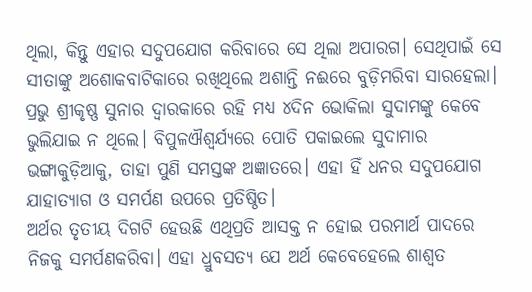ଥିଲା, କିନ୍ତୁ ଏହାର ସଦୁପଯୋଗ କରିବାରେ ସେ ଥିଲା ଅପାରଗ। ସେଥିପାଇଁ ସେ ସୀତାଙ୍କୁ ଅଶୋକବାଟିକାରେ ରଖିଥିଲେ ଅଶାନ୍ତି ନଈରେ ବୁଡ଼ିମରିବା ସାରହେଲା। ପ୍ରଭୁ ଶ୍ରୀକୃଷ୍ଣ ସୁନାର ଦ୍ୱାରକାରେ ରହି ମଧ୍ୟ ୪ଦିନ ଭୋକିଲା ସୁଦାମଙ୍କୁ କେବେ ଭୁଲିଯାଇ ନ ଥିଲେ। ବିପୁଳଐଶ୍ୱର୍ଯ୍ୟରେ ପୋତି ପକାଇଲେ ସୁଦାମାର ଭଙ୍ଗାକୁଡ଼ିଆକୁ, ତାହା ପୁଣି ସମସ୍ତଙ୍କ ଅଜ୍ଞାତରେ। ଏହା ହିଁ ଧନର ସଦୁପଯୋଗ ଯାହାତ୍ୟାଗ ଓ ସମର୍ପଣ ଉପରେ ପ୍ରତିଷ୍ଠିତ।
ଅର୍ଥର ତୃତୀୟ ଦିଗଟି ହେଉଛି ଏଥିପ୍ରତି ଆସକ୍ତ ନ ହୋଇ ପରମାର୍ଥ ପାଦରେ ନିଜକୁ ସମର୍ପଣକରିବା। ଏହା ଧ୍ରୁବସତ୍ୟ ଯେ ଅର୍ଥ କେବେହେଲେ ଶାଶ୍ୱତ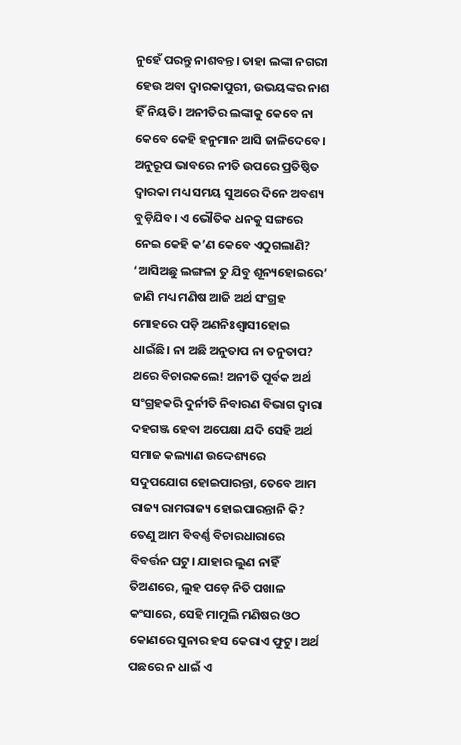ନୁହେଁ ପରନ୍ତୁ ନାଶବନ୍ତ। ତାହା ଲଙ୍କା ନଗରୀ ହେଉ ଅବା ଦ୍ୱାରକାପୁରୀ, ଉଭୟଙ୍କର ନାଶ ହିଁ ନିୟତି। ଅନୀତିର ଲଙ୍କାକୁ କେବେ ନା କେବେ କେହି ହନୁମାନ ଆସି ଜାଳିଦେବେ। ଅନୁରୂପ ଭାବରେ ନୀତି ଉପରେ ପ୍ରତିଷ୍ଠିତ ଦ୍ୱାରକା ମଧ୍ୟ ସମୟ ସୁଅରେ ଦିନେ ଅବଶ୍ୟ ବୁଡ଼ିଯିବ। ଏ ଭୌତିକ ଧନକୁ ସଙ୍ଗରେ ନେଇ କେହି କ’ଣ କେବେ ଏଠୁଗଲାଣି? ‘ଆସିଅଛୁ ଲଙ୍ଗଳା ତୁ ଯିବୁ ଶୂନ୍ୟହୋଇରେ’ ଜାଣି ମଧ୍ୟ ମଣିଷ ଆଜି ଅର୍ଥ ସଂଗ୍ରହ ମୋହରେ ପଡ଼ି ଅଣନିଃଶ୍ୱାସୀହୋଇ ଧାଇଁଛି। ନା ଅଛି ଅନୁତାପ ନା ତନୁତାପ? ଥରେ ବିଚାରକଲେ! ଅନୀତି ପୂର୍ବକ ଅର୍ଥ ସଂଗ୍ରହକରି ଦୁର୍ନୀତି ନିବାରଣ ବିଭାଗ ଦ୍ୱାରା ଦହଗଞ୍ଜ ହେବା ଅପେକ୍ଷା ଯଦି ସେହି ଅର୍ଥ ସମାଜ କଲ୍ୟାଣ ଉଦ୍ଦେଶ୍ୟରେ ସଦୁପଯୋଗ ହୋଇପାରନ୍ତା, ତେବେ ଆମ ରାଜ୍ୟ ରାମରାଜ୍ୟ ହୋଇପାରନ୍ତାନି କି? ତେଣୁ ଆମ ବିବର୍ଣ୍ଣ ବିଚାରଧାରାରେ ବିବର୍ତ୍ତନ ଘଟୁ। ଯାହାର ଲୁଣ ନାହିଁ ତିଅଣରେ, ଲୁହ ପଡ଼େ ନିତି ପଖାଳ କଂସାରେ, ସେହି ମାମୁଲି ମଣିଷର ଓଠ କୋଣରେ ସୁନାର ହସ କେରାଏ ଫୁଟୁ। ଅର୍ଥ ପଛରେ ନ ଧାଇଁ ଏ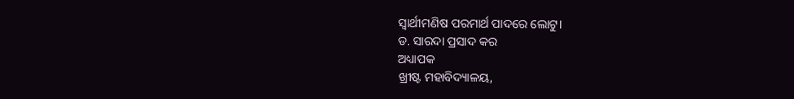ସ୍ବାର୍ଥୀମଣିଷ ପରମାର୍ଥ ପାଦରେ ଲୋଟୁ।
ଡ. ସାରଦା ପ୍ରସାଦ କର
ଅଧ୍ୟାପକ
ଖ୍ରୀଷ୍ଟ ମହାବିଦ୍ୟାଳୟ,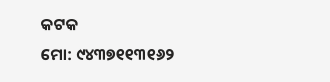କଟକ
ମୋ: ୯୪୩୭୧୧୩୧୬୨